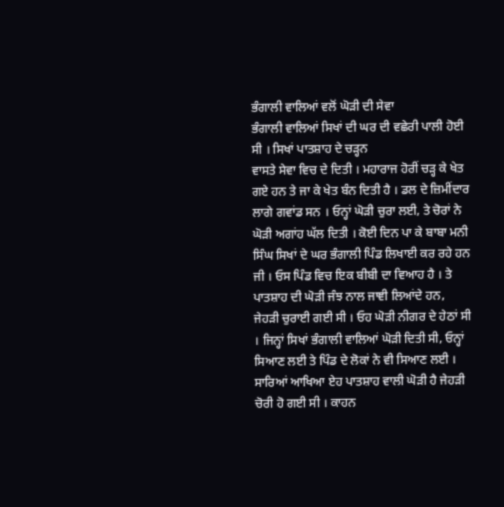ਭੰਗਾਲੀ ਵਾਲਿਆਂ ਵਲੋਂ ਘੋੜੀ ਦੀ ਸੇਵਾ
ਭੰਗਾਲੀ ਵਾਲਿਆਂ ਸਿਖਾਂ ਦੀ ਘਰ ਦੀ ਵਛੇਰੀ ਪਾਲੀ ਹੋਈ ਸੀ । ਸਿਖਾਂ ਪਾਤਸ਼ਾਹ ਦੇ ਚੜ੍ਹਨ
ਵਾਸਤੇ ਸੇਵਾ ਵਿਚ ਦੇ ਦਿਤੀ । ਮਹਾਰਾਜ ਹੋਰੀਂ ਚੜ੍ਹ ਕੇ ਖੇਤ ਗਏ ਹਨ ਤੇ ਜਾ ਕੇ ਖੇਤ ਬੰਨ ਦਿਤੀ ਹੈ । ਡਲ ਦੇ ਜ਼ਿਮੀਂਦਾਰ ਲਾਗੇ ਗਵਾਂਡ ਸਨ । ਓਨ੍ਹਾਂ ਘੋੜੀ ਚੁਰਾ ਲਈ, ਤੇ ਚੋਰਾਂ ਨੇ ਘੋੜੀ ਅਗਾਂਹ ਘੱਲ ਦਿਤੀ । ਕੋਈ ਦਿਨ ਪਾ ਕੇ ਬਾਬਾ ਮਨੀ ਸਿੰਘ ਸਿਖਾਂ ਦੇ ਘਰ ਭੰਗਾਲੀ ਪਿੰਡ ਲਿਖਾਈ ਕਰ ਰਹੇ ਹਨ ਜੀ । ਓਸ ਪਿੰਡ ਵਿਚ ਇਕ ਬੀਬੀ ਦਾ ਵਿਆਹ ਹੈ । ਤੇ ਪਾਤਸ਼ਾਹ ਦੀ ਘੋੜੀ ਜੰਝ ਨਾਲ ਜਾਞੀ ਲਿਆਂਦੇ ਹਨ, ਜੇਹੜੀ ਚੁਰਾਈ ਗਈ ਸੀ । ਓਹ ਘੋੜੀ ਨੀਗਰ ਦੇ ਹੇਠਾਂ ਸੀ । ਜਿਨ੍ਹਾਂ ਸਿਖਾਂ ਭੰਗਾਲੀ ਵਾਲਿਆਂ ਘੋੜੀ ਦਿਤੀ ਸੀ, ਓਨ੍ਹਾਂ ਸਿਆਣ ਲਈ ਤੇ ਪਿੰਡ ਦੇ ਲੋਕਾਂ ਨੇ ਵੀ ਸਿਆਣ ਲਈ । ਸਾਰਿਆਂ ਆਖਿਆ ਏਹ ਪਾਤਸ਼ਾਹ ਵਾਲੀ ਘੋੜੀ ਹੈ ਜੇਹੜੀ ਚੋਰੀ ਹੋ ਗਈ ਸੀ । ਕਾਹਨ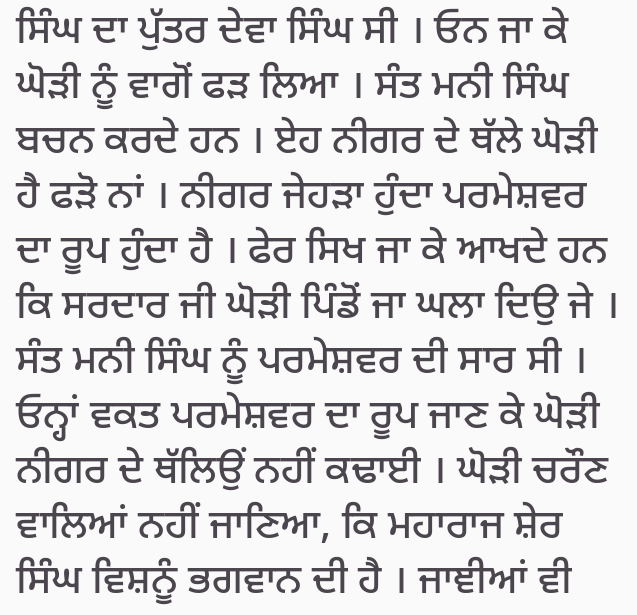ਸਿੰਘ ਦਾ ਪੁੱਤਰ ਦੇਵਾ ਸਿੰਘ ਸੀ । ਓਨ ਜਾ ਕੇ ਘੋੜੀ ਨੂੰ ਵਾਗੋਂ ਫੜ ਲਿਆ । ਸੰਤ ਮਨੀ ਸਿੰਘ ਬਚਨ ਕਰਦੇ ਹਨ । ਏਹ ਨੀਗਰ ਦੇ ਥੱਲੇ ਘੋੜੀ ਹੈ ਫੜੋ ਨਾਂ । ਨੀਗਰ ਜੇਹੜਾ ਹੁੰਦਾ ਪਰਮੇਸ਼ਵਰ ਦਾ ਰੂਪ ਹੁੰਦਾ ਹੈ । ਫੇਰ ਸਿਖ ਜਾ ਕੇ ਆਖਦੇ ਹਨ ਕਿ ਸਰਦਾਰ ਜੀ ਘੋੜੀ ਪਿੰਡੋਂ ਜਾ ਘਲਾ ਦਿਉ ਜੇ । ਸੰਤ ਮਨੀ ਸਿੰਘ ਨੂੰ ਪਰਮੇਸ਼ਵਰ ਦੀ ਸਾਰ ਸੀ । ਓਨ੍ਹਾਂ ਵਕਤ ਪਰਮੇਸ਼ਵਰ ਦਾ ਰੂਪ ਜਾਣ ਕੇ ਘੋੜੀ ਨੀਗਰ ਦੇ ਥੱਲਿਉਂ ਨਹੀਂ ਕਢਾਈ । ਘੋੜੀ ਚਰੌਣ ਵਾਲਿਆਂ ਨਹੀਂ ਜਾਣਿਆ, ਕਿ ਮਹਾਰਾਜ ਸ਼ੇਰ ਸਿੰਘ ਵਿਸ਼ਨੂੰ ਭਗਵਾਨ ਦੀ ਹੈ । ਜਾਞੀਆਂ ਵੀ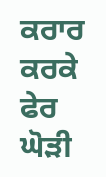ਕਰਾਰ ਕਰਕੇ ਫੇਰ ਘੋੜੀ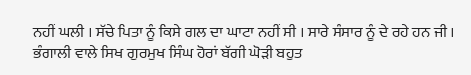ਨਹੀਂ ਘਲੀ । ਸੱਚੇ ਪਿਤਾ ਨੂੰ ਕਿਸੇ ਗਲ ਦਾ ਘਾਟਾ ਨਹੀਂ ਸੀ । ਸਾਰੇ ਸੰਸਾਰ ਨੂੰ ਦੇ ਰਹੇ ਹਨ ਜੀ । ਭੰਗਾਲੀ ਵਾਲੇ ਸਿਖ ਗੁਰਮੁਖ ਸਿੰਘ ਹੋਰਾਂ ਬੱਗੀ ਘੋੜੀ ਬਹੁਤ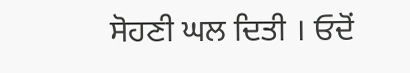ਸੋਹਣੀ ਘਲ ਦਿਤੀ । ਓਦੋਂ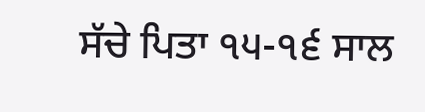ਸੱਚੇ ਪਿਤਾ ੧੫-੧੬ ਸਾਲ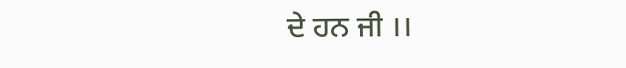ਦੇ ਹਨ ਜੀ ।।